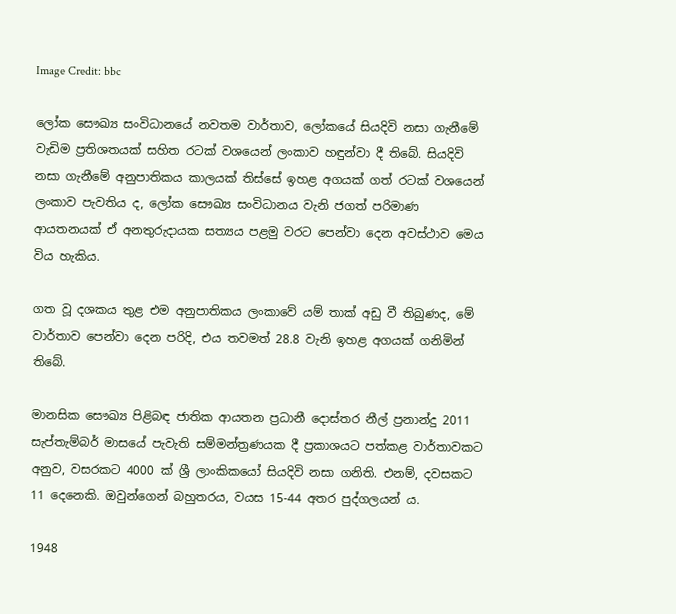Image Credit: bbc

ලෝක සෞඛ්‍ය සංවිධානයේ නවතම වාර්තාව, ලෝකයේ සියදිවි නසා ගැනීමේ වැඩිම ප්‍රතිශතයක් සහිත රටක් වශයෙන් ලංකාව හඳුන්වා දී තිබේ. සියදිවි නසා ගැනීමේ අනුපාතිකය කාලයක් තිස්සේ ඉහළ අගයක් ගත් රටක් වශයෙන් ලංකාව පැවතිය ද, ලෝක සෞඛ්‍ය සංවිධානය වැනි ජගත් පරිමාණ ආයතනයක් ඒ අනතුරුදායක සත්‍යය පළමු වරට පෙන්වා දෙන අවස්ථාව මෙය විය හැකිය.

ගත වූ දශකය තුළ එම අනුපාතිකය ලංකාවේ යම් තාක් අඩු වී තිබුණද, මේ වාර්තාව පෙන්වා දෙන පරිදි, එය තවමත් 28.8 වැනි ඉහළ අගයක් ගනිමින් තිබේ.

මානසික සෞඛ්‍ය පිළිබඳ ජාතික ආයතන ප්‍රධානී දොස්තර නීල් ප්‍රනාන්දු 2011 සැප්තැම්බර් මාසයේ පැවැති සම්මන්ත්‍රණයක දී ප්‍රකාශයට පත්කළ වාර්තාවකට අනුව, වසරකට 4000 ක් ශ්‍රී ලාංකිකයෝ සියදිවි නසා ගනිති. එනම්, දවසකට 11 දෙනෙකි. ඔවුන්ගෙන් බහුතරය, වයස 15-44 අතර පුද්ගලයන් ය.

1948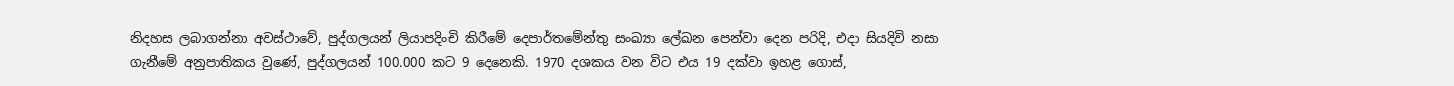නිදහස ලබාගන්නා අවස්ථාවේ, පුද්ගලයන් ලියාපදිංචි කිරීමේ දෙපාර්තමේන්තු සංඛ්‍යා ලේඛන පෙන්වා දෙන පරිදි, එදා සියදිවි නසා ගැනීමේ අනුපාතිකය වුණේ, පුද්ගලයන් 100.000 කට 9 දෙනෙකි. 1970 දශකය වන විට එය 19 දක්වා ඉහළ ගොස්,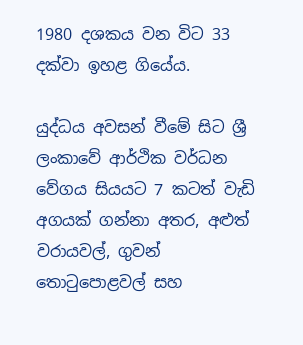1980 දශකය වන විට 33 දක්වා ඉහළ ගියේය.

යුද්ධය අවසන් වීමේ සිට ශ්‍රී ලංකාවේ ආර්ථික වර්ධන වේගය සියයට 7 කටත් වැඩි අගයක් ගන්නා අතර, අළුත් වරායවල්, ගුවන් තොටුපොළවල් සහ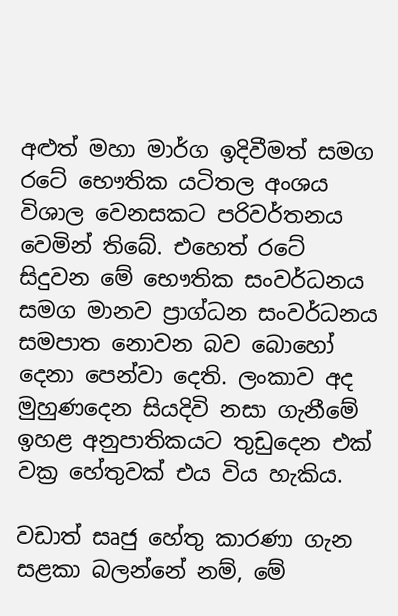අළුත් මහා මාර්ග ඉදිවීමත් සමග රටේ භෞතික යටිතල අංශය විශාල වෙනසකට පරිවර්තනය වෙමින් තිබේ. එහෙත් රටේ සිදුවන මේ භෞතික සංවර්ධනය සමග මානව ප්‍රාග්ධන සංවර්ධනය සමපාත නොවන බව බොහෝ දෙනා පෙන්වා දෙති. ලංකාව අද මුහුණදෙන සියදිවි නසා ගැනීමේ ඉහළ අනුපාතිකයට තුඩුදෙන එක් වක්‍ර හේතුවක් එය විය හැකිය.

වඩාත් සෘජු හේතු කාරණා ගැන සළකා බලන්නේ නම්, මේ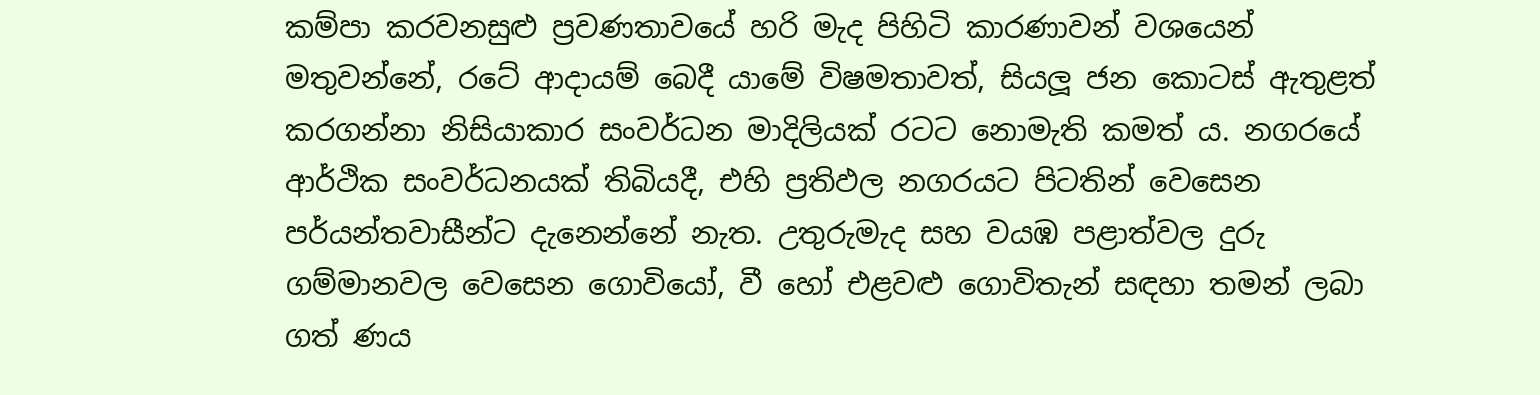කම්පා කරවනසුළු ප්‍රවණතාවයේ හරි මැද පිහිටි කාරණාවන් වශයෙන් මතුවන්නේ, රටේ ආදායම් බෙදී යාමේ විෂමතාවත්, සියලූ ජන කොටස් ඇතුළත් කරගන්නා නිසියාකාර සංවර්ධන මාදිලියක් රටට නොමැති කමත් ය. නගරයේ ආර්ථික සංවර්ධනයක් තිබියදී, එහි ප්‍රතිඵල නගරයට පිටතින් වෙසෙන පර්යන්තවාසීන්ට දැනෙන්නේ නැත. උතුරුමැද සහ වයඹ පළාත්වල දුරු ගම්මානවල වෙසෙන ගොවියෝ, වී හෝ එළවළු ගොවිතැන් සඳහා තමන් ලබා ගත් ණය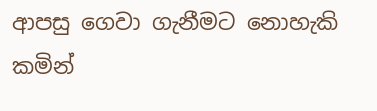ආපසු ගෙවා ගැනීමට නොහැකි කමින්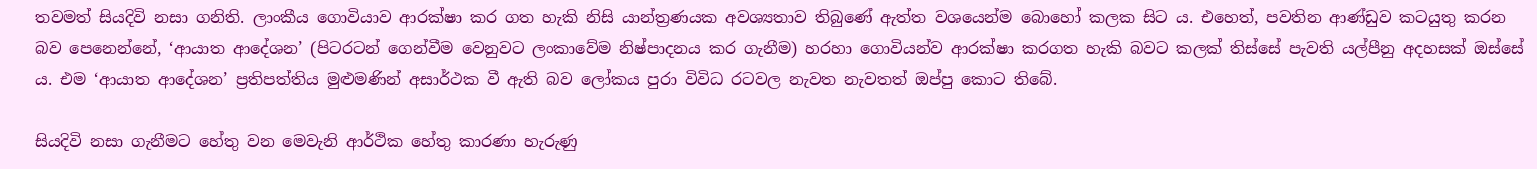තවමත් සියදිවි නසා ගනිති. ලාංකීය ගොවියාව ආරක්ෂා කර ගත හැකි නිසි යාන්ත්‍රණයක අවශ්‍යතාව තිබුණේ ඇත්ත වශයෙන්ම බොහෝ කලක සිට ය. එහෙත්, පවතින ආණ්ඩුව කටයුතු කරන බව පෙනෙන්නේ, ‘ආයාත ආදේශන’ (පිටරටන් ගෙන්වීම වෙනුවට ලංකාවේම නිෂ්පාදනය කර ගැනීම) හරහා ගොවියන්ව ආරක්ෂා කරගත හැකි බවට කලක් තිස්සේ පැවති යල්පීනු අදහසක් ඔස්සේ ය. එම ‘ආයාත ආදේශන’ ප්‍රතිපත්තිය මුළුමණින් අසාර්ථක වී ඇති බව ලෝකය පුරා විවිධ රටවල නැවත නැවතත් ඔප්පු කොට තිබේ.

සියදිවි නසා ගැනීමට හේතු වන මෙවැනි ආර්ථික හේතු කාරණා හැරුණු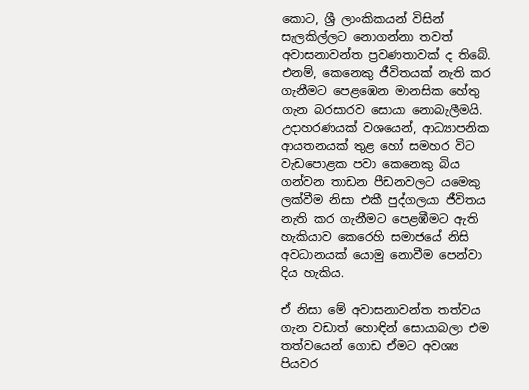කොට, ශ්‍රී ලාංකිකයන් විසින් සැලකිල්ලට නොගන්නා තවත් අවාසනාවන්ත ප්‍රවණතාවක් ද තිබේ. එනම්, කෙනෙකු ජීවිතයක් නැති කර ගැනීමට පෙළඹෙන මානසික හේතු ගැන බරසාරව සොයා නොබැලීමයි. උදාහරණයක් වශයෙන්, ආධ්‍යාපනික ආයතනයක් තුළ හෝ සමහර විට වැඩපොළක පවා කෙනෙකු බිය ගන්වන තාඩන පීඩනවලට යමෙකු ලක්වීම නිසා එකී පුද්ගලයා ජීවිතය නැති කර ගැනීමට පෙළඹීමට ඇති හැකියාව කෙරෙහි සමාජයේ නිසි අවධානයක් යොමු නොවීම පෙන්වා දිය හැකිය.

ඒ නිසා මේ අවාසනාවන්ත තත්වය ගැන වඩාත් හොඳින් සොයාබලා එම තත්වයෙන් ගොඩ ඒමට අවශ්‍ය පියවර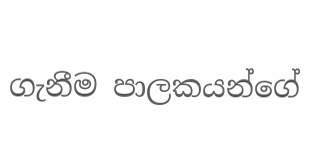ගැනීම පාලකයන්ගේ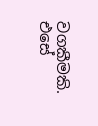වගකීමකි. එසේ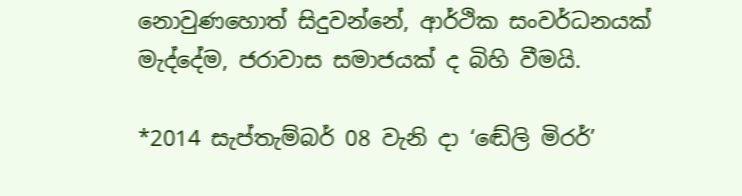නොවුණහොත් සිදුවන්නේ, ආර්ථික සංවර්ධනයක් මැද්දේම, ජරාවාස සමාජයක් ද බිහි වීමයි.

*2014 සැප්තැම්බර් 08 වැනි දා ‘ඬේලි මිරර්’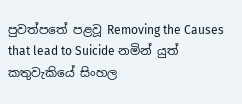පුවත්පතේ පළවූ Removing the Causes that lead to Suicide නමින් යුත් කතුවැකියේ සිංහල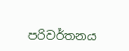පරිවර්තනය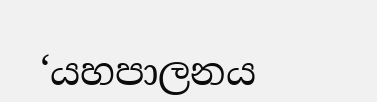‘යහපාලනය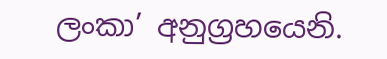ලංකා’ අනුග්‍රහයෙනි.